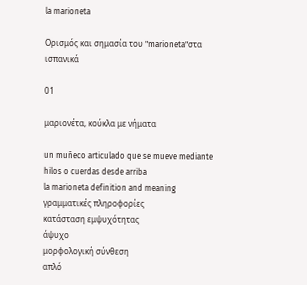la marioneta

Ορισμός και σημασία του "marioneta"στα ισπανικά

01

μαριονέτα, κούκλα με νήματα

un muñeco articulado que se mueve mediante hilos o cuerdas desde arriba
la marioneta definition and meaning
γραμματικές πληροφορίες
κατάσταση εμψυχότητας
άψυχο
μορφολογική σύνθεση
απλό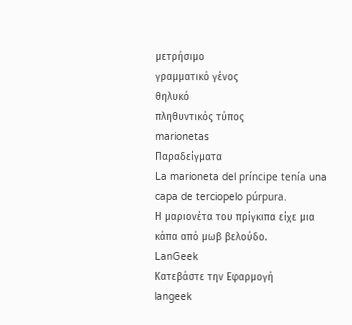μετρήσιμο
γραμματικό γένος
θηλυκό
πληθυντικός τύπος
marionetas
Παραδείγματα
La marioneta del príncipe tenía una capa de terciopelo púrpura.
Η μαριονέτα του πρίγκιπα είχε μια κάπα από μωβ βελούδο.
LanGeek
Κατεβάστε την Εφαρμογή
langeek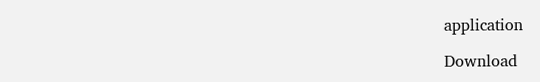application

Download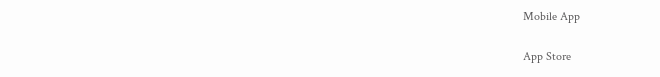Mobile App

App Store